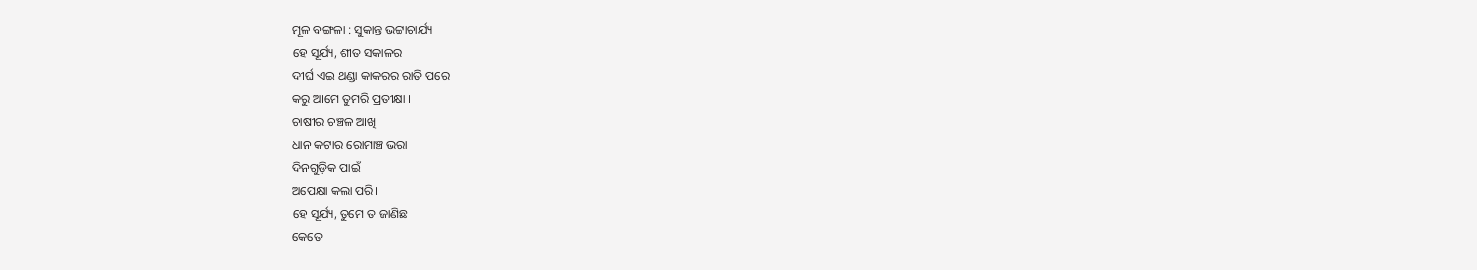ମୂଳ ବଙ୍ଗଳା : ସୁକାନ୍ତ ଭଟ୍ଟାଚାର୍ଯ୍ୟ
ହେ ସୂର୍ଯ୍ୟ, ଶୀତ ସକାଳର
ଦୀର୍ଘ ଏଇ ଥଣ୍ଡା କାକରର ରାତି ପରେ
କରୁ ଆମେ ତୁମରି ପ୍ରତୀକ୍ଷା ।
ଚାଷୀର ଚଞ୍ଚଳ ଆଖି
ଧାନ କଟାର ରୋମାଞ୍ଚ ଭରା
ଦିନଗୁଡ଼ିକ ପାଇଁ
ଅପେକ୍ଷା କଲା ପରି।
ହେ ସୂର୍ଯ୍ୟ, ତୁମେ ତ ଜାଣିଛ
କେତେ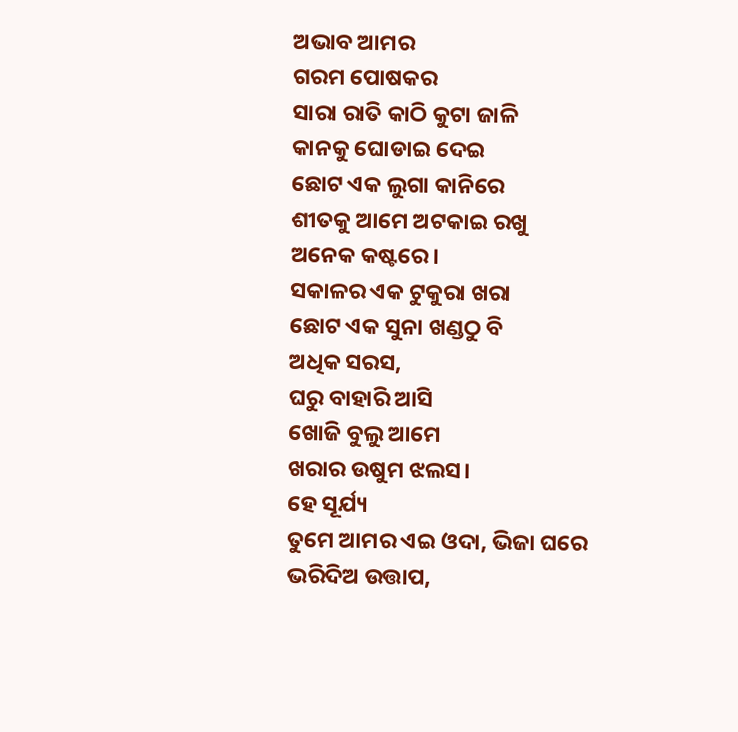ଅଭାବ ଆମର
ଗରମ ପୋଷକର
ସାରା ରାତି କାଠି କୁଟା ଜାଳି
କାନକୁ ଘୋଡାଇ ଦେଇ
ଛୋଟ ଏକ ଲୁଗା କାନିରେ
ଶୀତକୁ ଆମେ ଅଟକାଇ ରଖୁ
ଅନେକ କଷ୍ଟରେ।
ସକାଳର ଏକ ଟୁକୁରା ଖରା
ଛୋଟ ଏକ ସୁନା ଖଣ୍ଡଠୁ ବି
ଅଧିକ ସରସ,
ଘରୁ ବାହାରି ଆସି
ଖୋଜି ବୁଲୁ ଆମେ
ଖରାର ଉଷୁମ ଝଲସ।
ହେ ସୂର୍ଯ୍ୟ
ତୁମେ ଆମର ଏଇ ଓଦା, ଭିଜା ଘରେ
ଭରିଦିଅ ଉତ୍ତାପ,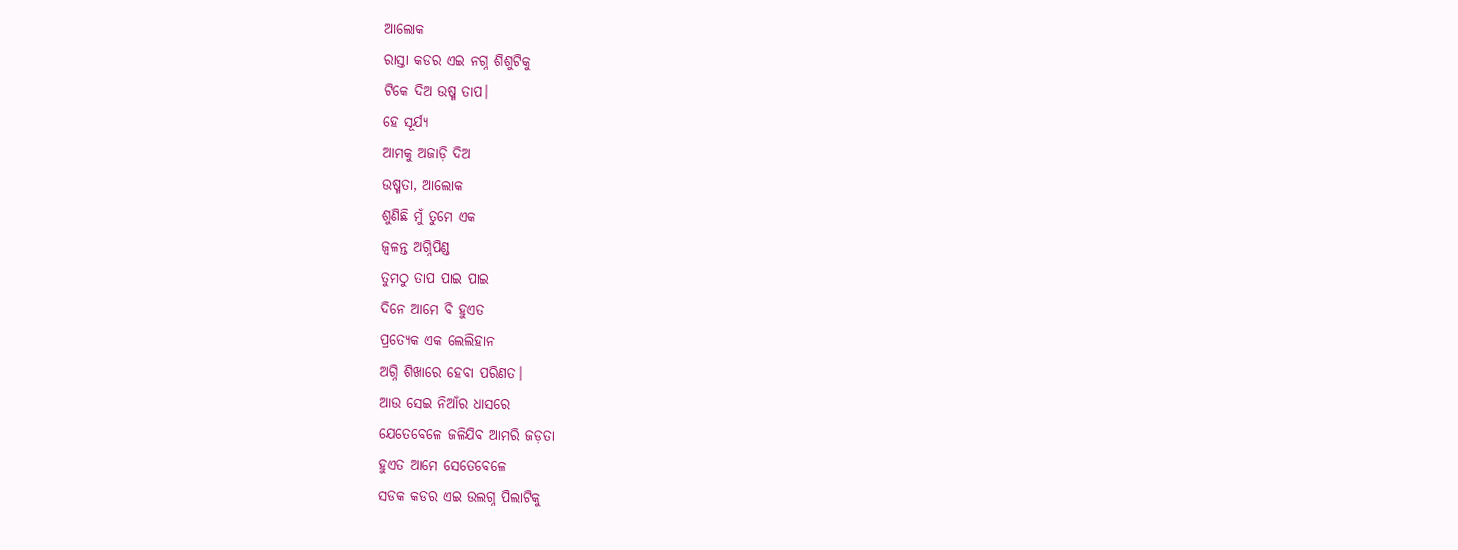ଆଲୋକ
ରାସ୍ତା କଡର ଏଇ ନଗ୍ନ ଶିଶୁଟିକୁ
ଟିକେ ଦିଅ ଉଷ୍ମ ତାପ।
ହେ ସୂର୍ଯ୍ୟ
ଆମକୁ ଅଜାଡ଼ି ଦିଅ
ଉଷ୍ମତା, ଆଲୋକ
ଶୁଣିଛି ମୁଁ ତୁମେ ଏକ
ଜ୍ୱଳନ୍ତ ଅଗ୍ନିପିଣ୍ଡ
ତୁମଠୁ ତାପ ପାଇ ପାଇ
ଦିନେ ଆମେ ବି ହୁଏତ
ପ୍ରତ୍ୟେକ ଏକ ଲେଲିହାନ
ଅଗ୍ନି ଶିଖାରେ ହେବା ପରିଣତ।
ଆଉ ସେଇ ନିଆଁର ଧାସରେ
ଯେତେବେଳେ ଜଳିଯିବ ଆମରି ଜଡ଼ତା
ହୁଏତ ଆମେ ସେତେବେଳେ
ସଡକ କଡର ଏଇ ଉଲଗ୍ନ ପିଲାଟିକୁ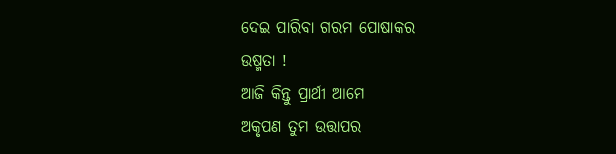ଦେଇ ପାରିବା ଗରମ ପୋଷାକର
ଉଷ୍ମତା !
ଆଜି କିନ୍ତୁ ପ୍ରାର୍ଥୀ ଆମେ
ଅକୃପଣ ତୁମ ଉତ୍ତାପର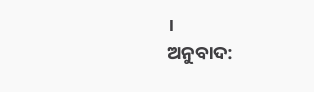।
ଅନୁବାଦ: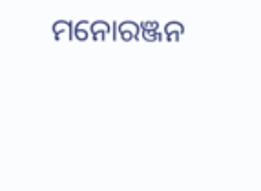ମନୋରଞ୍ଜନ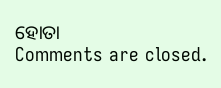ହୋତା
Comments are closed.